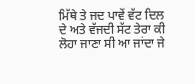ਮਿੱਥੇ ਤੇ ਜਦ ਪਾਵੇਂ ਵੱਟ ਦਿਲ ਦੇ ਅਤੇ ਵੱਜਦੀ ਸੱਟ ਤੇਰਾ ਕੀ ਲੋਹਾ ਜਾਣਾ ਸੀ ਆ ਜਾਂਦਾ ਜੇ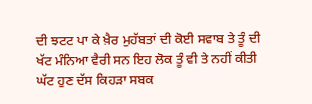ਦੀ ਝਟਟ ਪਾ ਕੇ ਖ਼ੈਰ ਮੁਹੱਬਤਾਂ ਦੀ ਕੋਈ ਸਵਾਬ ਤੇ ਤੂੰ ਦੀ ਖੱਟ ਮੰਨਿਆ ਵੈਰੀ ਸਨ ਇਹ ਲੋਕ ਤੂੰ ਵੀ ਤੇ ਨਹੀਂ ਕੀਤੀ ਘੱਟ ਹੁਣ ਦੱਸ ਕਿਹੜਾ ਸਬਕ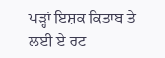ਪੜ੍ਹਾਂ ਇਸ਼ਕ ਕਿਤਾਬ ਤੇ ਲਈ ਏ ਰਟ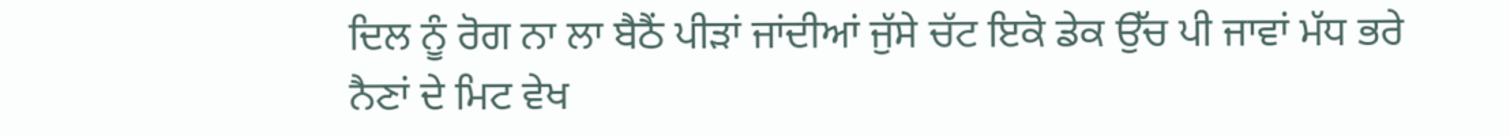ਦਿਲ ਨੂੰ ਰੋਗ ਨਾ ਲਾ ਬੈਠੈਂ ਪੀੜਾਂ ਜਾਂਦੀਆਂ ਜੁੱਸੇ ਚੱਟ ਇਕੋ ਡੇਕ ਉੱਚ ਪੀ ਜਾਵਾਂ ਮੱਧ ਭਰੇ ਨੈਣਾਂ ਦੇ ਮਿਟ ਵੇਖ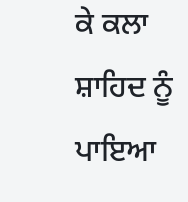ਕੇ ਕਲਾ ਸ਼ਾਹਿਦ ਨੂੰ ਪਾਇਆ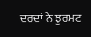ਦਰਦਾਂ ਨੇ ਝੁਰਮਟ